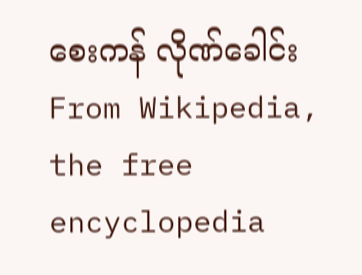စေးကန် လိုဏ်ခေါင်း
From Wikipedia, the free encyclopedia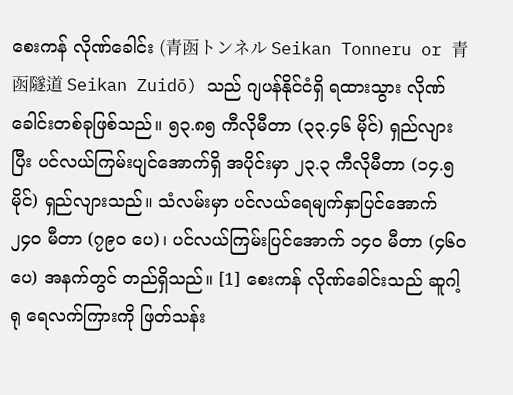စေးကန် လိုဏ်ခေါင်း (青函トンネル Seikan Tonneru or 青函隧道 Seikan Zuidō) သည် ဂျပန်နိုင်ငံရှိ ရထားသွား လိုဏ်ခေါင်းတစ်ခုဖြစ်သည်။ ၅၃.၈၅ ကီလိုမီတာ (၃၃.၄၆ မိုင်) ရှည်လျားပြီး ပင်လယ်ကြမ်းပျင်အောက်ရှိ အပိုင်းမှာ ၂၃.၃ ကီလိုမီတာ (၁၄.၅ မိုင်) ရှည်လျားသည်။ သံလမ်းမှာ ပင်လယ်ရေမျက်နှာပြင်အောက် ၂၄၀ မီတာ (၇၉၀ ပေ)၊ ပင်လယ်ကြမ်းပြင်အောက် ၁၄၀ မီတာ (၄၆၀ ပေ) အနက်တွင် တည်ရှိသည်။ [1] စေးကန် လိုဏ်ခေါင်းသည် ဆူဂါ့ရု ရေလက်ကြားကို ဖြတ်သန်း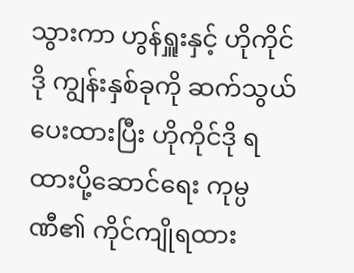သွားကာ ဟွန်ရှူးနှင့် ဟိုကိုင်ဒို ကျွန်းနှစ်ခုကို ဆက်သွယ်ပေးထားပြီး ဟိုကိုင်ဒို ရထားပို့ဆောင်ရေး ကုမ္ပဏီ၏ ကိုင်ကျိုရထား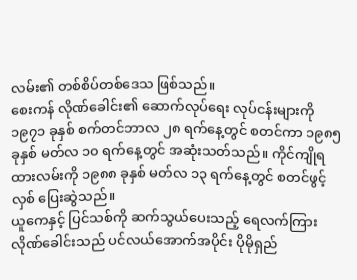လမ်း၏ တစ်စိပ်တစ်ဒေသ ဖြစ်သည်။
စေးကန် လိုဏ်ခေါင်း၏ ဆောက်လုပ်ရေး လုပ်ငန်းများကို ၁၉၇၁ ခုနှစ် စက်တင်ဘာလ ၂၈ ရက်နေ့တွင် စတင်ကာ ၁၉၈၅ ခုနှစ် မတ်လ ၁၀ ရက်နေ့တွင် အဆုံးသတ်သည်။ ကိုင်ကျိုရထားလမ်းကို ၁၉၈၈ ခုနှစ် မတ်လ ၁၃ ရက်နေ့တွင် စတင်ဖွင့်လှစ် ပြေးဆွဲသည်။
ယူကေနှင့် ပြင်သစ်ကို ဆက်သွယ်ပေးသည့် ရေလက်ကြား လိုဏ်ခေါင်းသည် ပင်လယ်အောက်အပိုင်း ပိုမိုရှည်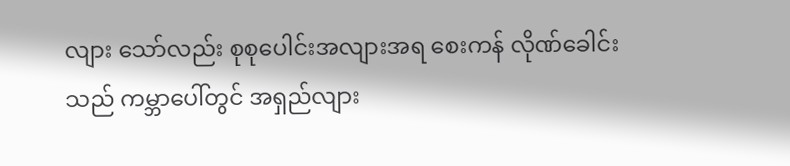လျား သော်လည်း စုစုပေါင်းအလျားအရ စေးကန် လိုဏ်ခေါင်းသည် ကမ္ဘာပေါ်တွင် အရှည်လျား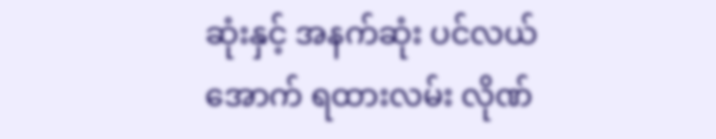ဆုံးနှင့် အနက်ဆုံး ပင်လယ်အောက် ရထားလမ်း လိုဏ်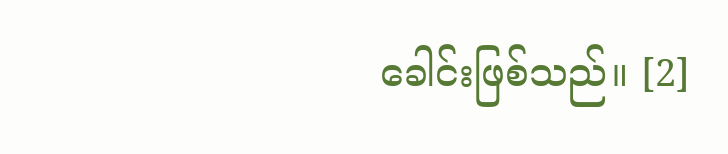ခေါင်းဖြစ်သည်။ [2]